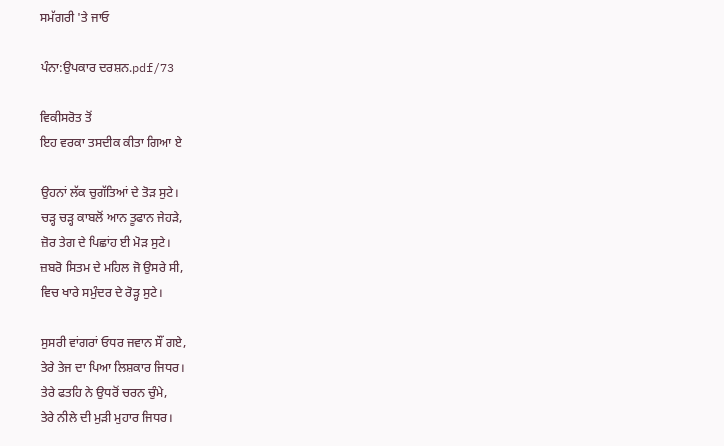ਸਮੱਗਰੀ 'ਤੇ ਜਾਓ

ਪੰਨਾ:ਉਪਕਾਰ ਦਰਸ਼ਨ.pdf/73

ਵਿਕੀਸਰੋਤ ਤੋਂ
ਇਹ ਵਰਕਾ ਤਸਦੀਕ ਕੀਤਾ ਗਿਆ ਏ

ਉਹਨਾਂ ਲੱਕ ਚੁਗੱਤਿਆਂ ਦੇ ਤੋੜ ਸੁਟੇ।
ਚੜ੍ਹ ਚੜ੍ਹ ਕਾਬਲੋਂ ਆਨ ਤੂਫਾਨ ਜੇਹੜੇ,
ਜ਼ੋਰ ਤੇਗ ਦੇ ਪਿਛਾਂਹ ਈ ਮੋੜ ਸੁਟੇ।
ਜ਼ਬਰੋ ਸਿਤਮ ਦੇ ਮਹਿਲ ਜੋ ਉਸਰੇ ਸੀ,
ਵਿਚ ਖਾਰੇ ਸਮੁੰਦਰ ਦੇ ਰੋੜ੍ਹ ਸੁਟੇ।

ਸੁਸਰੀ ਵਾਂਗਰਾਂ ਓਧਰ ਜਵਾਨ ਸੌਂ ਗਏ,
ਤੇਰੇ ਤੇਜ ਦਾ ਪਿਆ ਲਿਸ਼ਕਾਰ ਜਿਧਰ।
ਤੇਰੇ ਫਤਹਿ ਨੇ ਉਧਰੋਂ ਚਰਨ ਚੁੰਮੇ,
ਤੇਰੇ ਨੀਲੇ ਦੀ ਮੁੜੀ ਮੁਹਾਰ ਜਿਧਰ।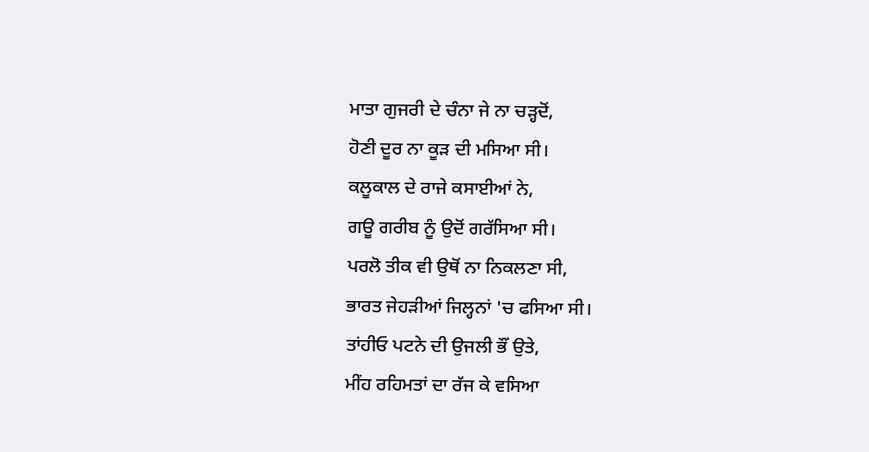ਮਾਤਾ ਗੁਜਰੀ ਦੇ ਚੰਨਾ ਜੇ ਨਾ ਚੜ੍ਹਦੋਂ,
ਹੋਣੀ ਦੂਰ ਨਾ ਕੂੜ ਦੀ ਮਸਿਆ ਸੀ।
ਕਲੂਕਾਲ ਦੇ ਰਾਜੇ ਕਸਾਈਆਂ ਨੇ,
ਗਊ ਗਰੀਬ ਨੂੰ ਉਦੋਂ ਗਰੱਸਿਆ ਸੀ।
ਪਰਲੋ ਤੀਕ ਵੀ ਉਥੋਂ ਨਾ ਨਿਕਲਣਾ ਸੀ,
ਭਾਰਤ ਜੇਹੜੀਆਂ ਜਿਲ੍ਹਨਾਂ 'ਚ ਫਸਿਆ ਸੀ।
ਤਾਂਹੀਓ ਪਟਨੇ ਦੀ ਉਜਲੀ ਭੌਂ ਉਤੇ,
ਮੀਂਹ ਰਹਿਮਤਾਂ ਦਾ ਰੱਜ ਕੇ ਵਸਿਆ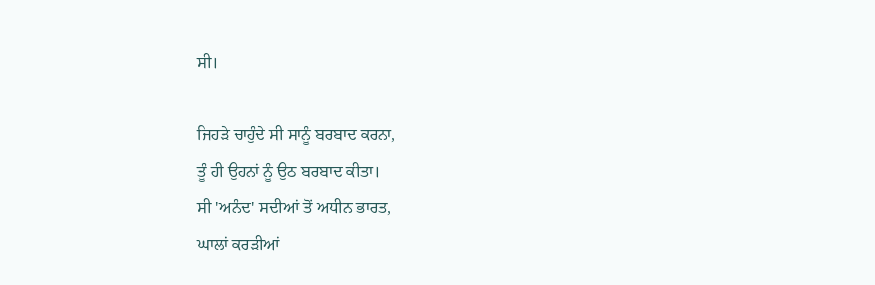ਸੀ।

ਜਿਹੜੇ ਚਾਹੁੰਦੇ ਸੀ ਸਾਨੂੰ ਬਰਬਾਦ ਕਰਨਾ,
ਤੂੰ ਹੀ ਉਹਨਾਂ ਨੂੰ ਉਠ ਬਰਬਾਦ ਕੀਤਾ।
ਸੀ 'ਅਨੰਦ' ਸਦੀਆਂ ਤੋਂ ਅਧੀਨ ਭਾਰਤ,
ਘਾਲਾਂ ਕਰੜੀਆਂ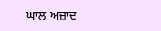ਘਾਲ ਅਜ਼ਾਦ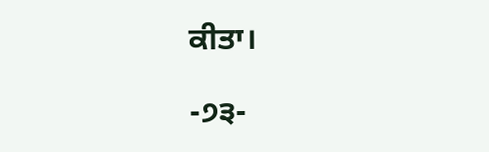ਕੀਤਾ।

-੭੩-